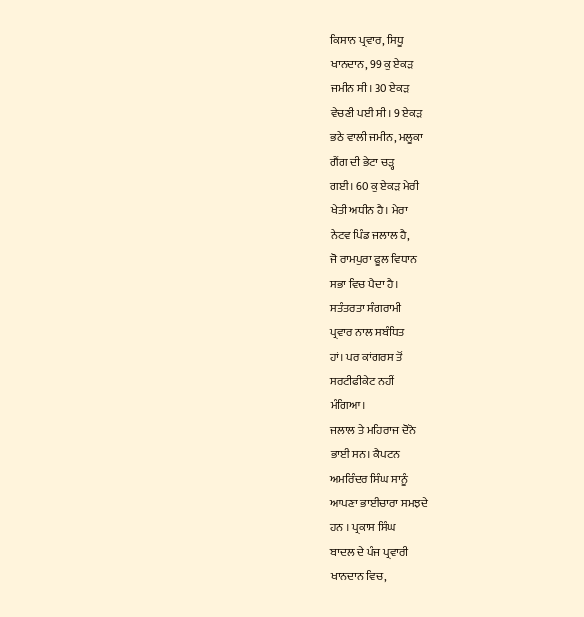ਕਿਸਾਨ ਪ੍ਰਵਾਰ, ਸਿਧੂ
ਖਾਨਦਾਨ, 99 ਕੁ ਏਕੜ
ਜਮੀਨ ਸੀ। 30 ਏਕੜ
ਵੇਚਣੀ ਪਈ ਸੀ। 9 ਏਕੜ
ਭਠੇ ਵਾਲੀ ਜਮੀਨ, ਮਲੂਕਾ
ਗੈਂਗ ਦੀ ਭੇਟਾ ਚੜ੍ਹ
ਗਈ। 60 ਕੁ ਏਕੜ ਮੇਰੀ
ਖੇਤੀ ਅਧੀਨ ਹੈ। ਮੇਰਾ
ਨੇਟਵ ਪਿੰਡ ਜਲਾਲ ਹੈ,
ਜੋ ਰਾਮਪੁਰਾ ਫੂਲ ਵਿਧਾਨ
ਸਭਾ ਵਿਚ ਪੈਦਾ ਹੈ।
ਸਤੰਤਰਤਾ ਸੰਗਰਾਮੀ
ਪ੍ਰਵਾਰ ਨਾਲ ਸਬੰਧਿਤ
ਹਾਂ। ਪਰ ਕਾਂਗਰਸ ਤੋਂ
ਸਰਟੀਫੀਕੇਟ ਨਹੀਂ
ਮੰਗਿਆ।
ਜਲਾਲ ਤੇ ਮਹਿਰਾਜ ਦੋਨੋ
ਭਾਈ ਸਨ। ਕੈਪਟਨ
ਅਮਰਿੰਦਰ ਸਿੰਘ ਸਾਨੂੰ
ਆਪਣਾ ਭਾਈਚਾਰਾ ਸਮਝਦੇ
ਹਨ । ਪ੍ਰਕਾਸ ਸਿੰਘ
ਬਾਦਲ ਦੇ ਪੰਜ ਪ੍ਰਵਾਰੀ
ਖਾਨਦਾਨ ਵਿਚ,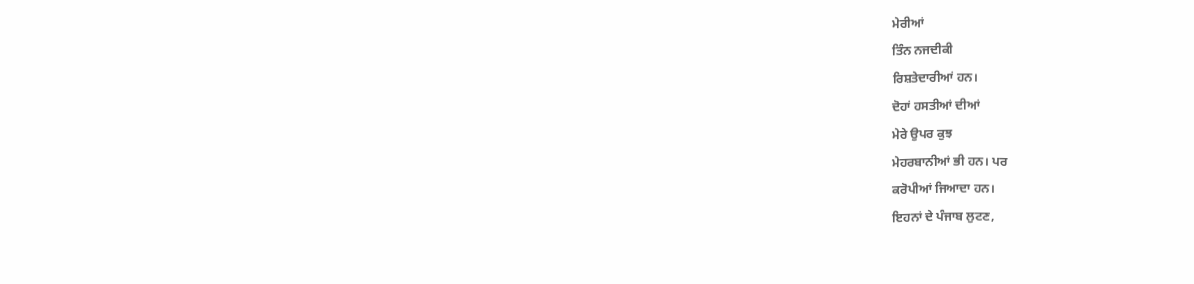ਮੇਰੀਆਂ
ਤਿੰਨ ਨਜਦੀਕੀ
ਰਿਸ਼ਤੇਦਾਰੀਆਂ ਹਨ।
ਦੋਹਾਂ ਹਸਤੀਆਂ ਦੀਆਂ
ਮੇਰੇ ਉਪਰ ਕੁਝ
ਮੇਹਰਬਾਨੀਆਂ ਭੀ ਹਨ। ਪਰ
ਕਰੋਪੀਆਂ ਜਿਆਦਾ ਹਨ।
ਇਹਨਾਂ ਦੇ ਪੰਜਾਬ ਲੁਟਣ,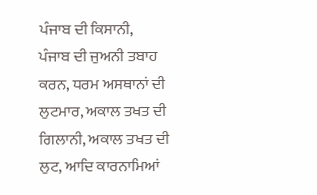ਪੰਜਾਬ ਦੀ ਕਿਸਾਨੀ,
ਪੰਜਾਬ ਦੀ ਜੁਅਨੀ ਤਬਾਹ
ਕਰਨ, ਧਰਮ ਅਸਥਾਨਾਂ ਦੀ
ਲੁਟਮਾਰ, ਅਕਾਲ ਤਖਤ ਦੀ
ਗਿਲਾਨੀ, ਅਕਾਲ ਤਖਤ ਦੀ
ਲੁਟ, ਆਦਿ ਕਾਰਨਾਮਿਆਂ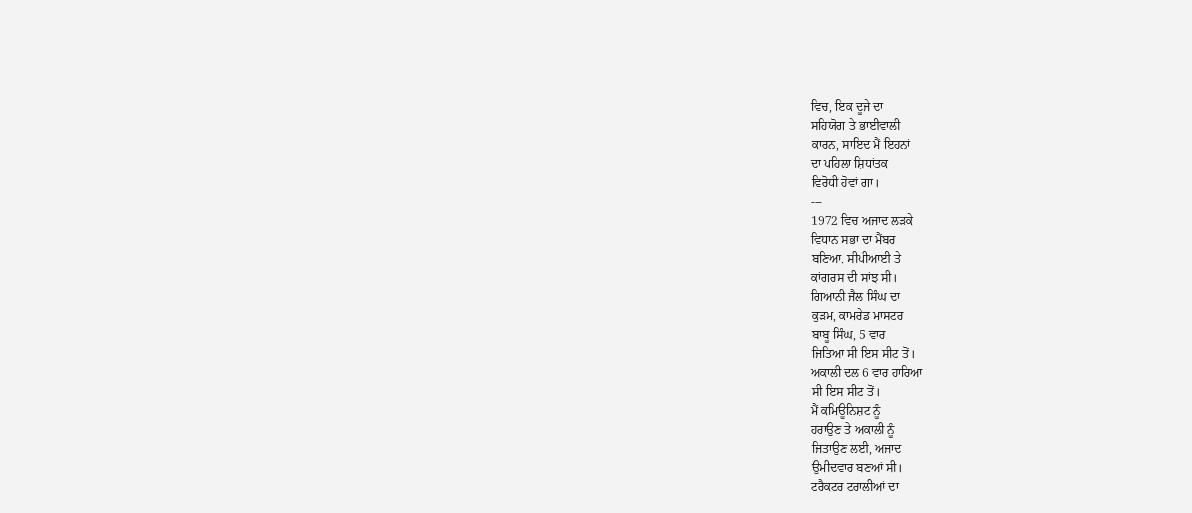ਵਿਚ, ਇਕ ਦੂਜੇ ਦਾ
ਸਹਿਯੋਗ ਤੇ ਭਾਈਵਾਲੀ
ਕਾਰਨ, ਸਾਇਦ ਮੈਂ ਇਹਨਾਂ
ਦਾ ਪਹਿਲਾ ਸ਼ਿਧਾਂਤਕ
ਵਿਰੋਧੀ ਹੋਵਾਂ ਗਾ।
---
1972 ਵਿਚ ਅਜਾਦ ਲੜਕੇ
ਵਿਧਾਨ ਸਭਾ ਦਾ ਮੈਂਬਰ
ਬਣਿਆ. ਸੀਪੀਆਈ ਤੇ
ਕਾਂਗਰਸ ਦੀ ਸਾਂਝ ਸੀ।
ਗਿਆਨੀ ਜੈਲ ਸਿੰਘ ਦਾ
ਕੁੜਮ, ਕਾਮਰੇਡ ਮਾਸਟਰ
ਬਾਬੂ ਸਿੰਘ, 5 ਵਾਰ
ਜਿਤਿਆ ਸੀ ਇਸ ਸੀਟ ਤੋਂ।
ਅਕਾਲੀ ਦਲ 6 ਵਾਰ ਹਾਰਿਆ
ਸੀ ਇਸ ਸੀਟ ਤੋਂ।
ਮੈਂ ਕਮਿਊਨਿਸ਼ਟ ਨੂੰ
ਹਰਾਉਣ ਤੇ ਅਕਾਲੀ ਨੂੰ
ਜਿਤਾਉਣ ਲਈ, ਅਜਾਦ
ਉਮੀਦਵਾਰ ਬਣਆਂ ਸੀ।
ਟਰੈਕਟਰ ਟਰਾਲੀਆਂ ਦਾ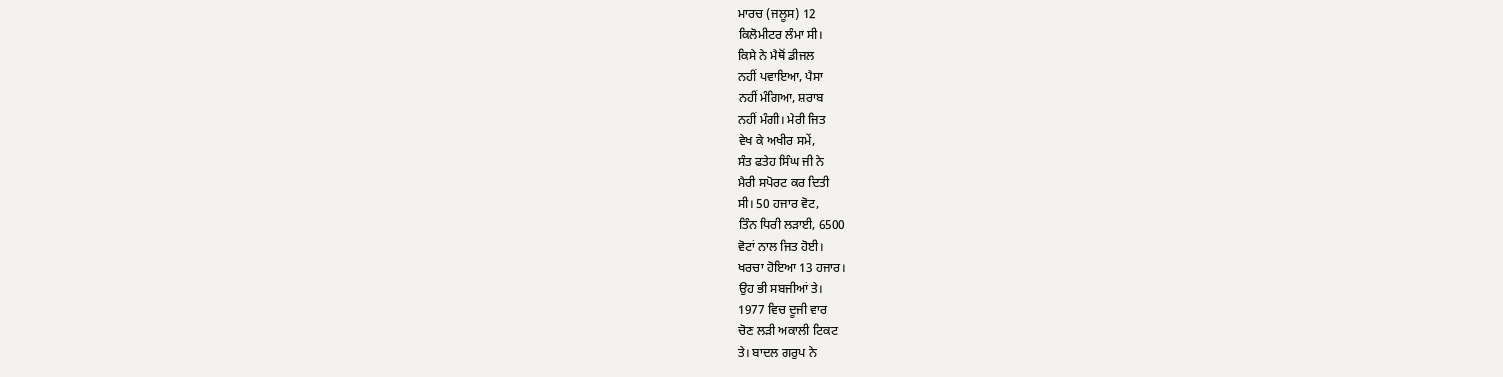ਮਾਰਚ (ਜਲੂਸ) 12
ਕਿਲੋਮੀਟਰ ਲੰਮਾ ਸੀ।
ਕਿਸੇ ਨੇ ਮੈਥੋਂ ਡੀਜਲ
ਨਹੀਂ ਪਵਾਇਆ, ਪੈਸਾ
ਨਹੀਂ ਮੰਗਿਆ, ਸ਼ਰਾਬ
ਨਹੀਂ ਮੰਗੀ। ਮੇਰੀ ਜਿਤ
ਵੇਖ ਕੇ ਅਖੀਰ ਸਮੇਂ,
ਸੰਤ ਫਤੇਹ ਸਿੰਘ ਜੀ ਨੇ
ਮੈਰੀ ਸਪੋਰਟ ਕਰ ਦਿਤੀ
ਸੀ। 50 ਹਜਾਰ ਵੋਟ,
ਤਿੰਨ ਧਿਰੀ ਲੜਾਈ, 6500
ਵੋਟਾਂ ਨਾਲ ਜਿਤ ਹੋਈ।
ਖਰਚਾ ਹੋਇਆ 13 ਹਜਾਰ।
ਉਹ ਭੀ ਸਬਜੀਆਂ ਤੇ।
1977 ਵਿਚ ਦੂਜੀ ਵਾਰ
ਚੋਣ ਲੜੀ ਅਕਾਲੀ ਟਿਕਟ
ਤੇ। ਬਾਦਲ ਗਰੁਪ ਨੇ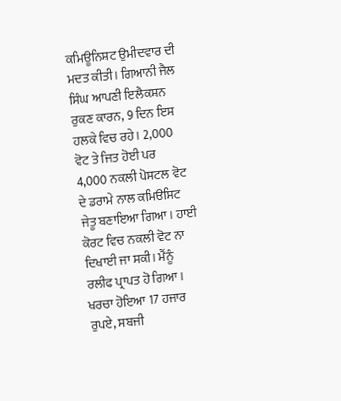ਕਮਿਊਨਿਸ਼ਟ ਉਮੀਦਵਾਰ ਦੀ
ਮਦਤ ਕੀਤੀ। ਗਿਆਨੀ ਜੈਲ
ਸਿੰਘ ਆਪਣੀ ਇਲੈਕਸ਼ਨ
ਰੁਕਣ ਕਾਰਨ, 9 ਦਿਨ ਇਸ
ਹਲਕੇ ਵਿਚ ਰਹੇ। 2,000
ਵੋਟ ਤੇ ਜਿਤ ਹੋਈ ਪਰ
4,000 ਨਕਲੀ ਪੋਸਟਲ ਵੋਟ
ਦੇ ਡਰਾਮੇ ਨਾਲ ਕਮਿੳਸਿਟ
ਜੇਤੂ ਬਣਾਇਆ ਗਿਆ। ਹਾਈ
ਕੋਰਟ ਵਿਚ ਨਕਲੀ ਵੋਟ ਨਾ
ਦਿਖਾਈ ਜਾ ਸਕੀ। ਮੈਂਨੂੰ
ਰਲੀਫ ਪ੍ਰਾਪਤ ਹੋ ਗਿਆ।
ਖਰਚਾ ਹੋਇਆ 17 ਹਜਾਰ
ਰੁਪਏ, ਸਬਜੀ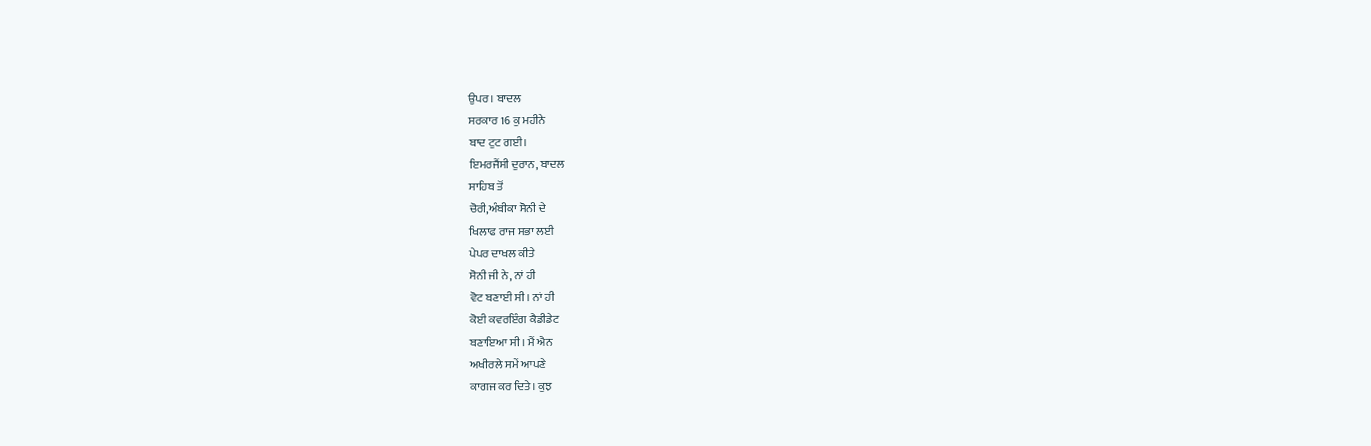ਉਪਰ। ਬਾਦਲ
ਸਰਕਾਰ 16 ਕੁ ਮਹੀਨੇ
ਬਾਦ ਟੁਟ ਗਈ।
ਇਮਰਜੈਂਸੀ ਦੁਰਾਨ, ਬਾਦਲ
ਸਾਹਿਬ ਤੋਂ
ਚੋਰੀ,ਅੰਬੀਕਾ ਸੋਨੀ ਦੇ
ਖਿਲਾਫ ਰਾਜ ਸਭਾ ਲਈ
ਪੇਪਰ ਦਾਖਲ ਕੀਤੇ
ਸੋਨੀ ਜੀ ਨੇ, ਨਾਂ ਹੀ
ਵੋਟ ਬਣਾਈ ਸੀ। ਨਾਂ ਹੀ
ਕੋਈ ਕਵਰਇੰਗ ਕੈਡੀਡੇਟ
ਬਣਾਇਆ ਸੀ। ਮੈਂ ਐਨ
ਅਖੀਰਲੇ ਸਮੇਂ ਆਪਣੇ
ਕਾਗਜ ਕਰ ਦਿਤੇ। ਕੁਝ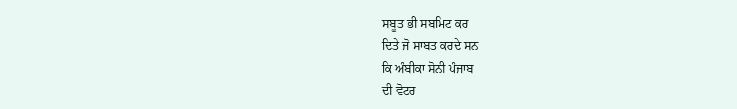ਸਬੂਤ ਭੀ ਸਬਮਿਟ ਕਰ
ਦਿਤੇ ਜੋ ਸਾਬਤ ਕਰਦੇ ਸਨ
ਕਿ ਅੰਬੀਕਾ ਸੋਨੀ ਪੰਜਾਬ
ਦੀ ਵੋਟਰ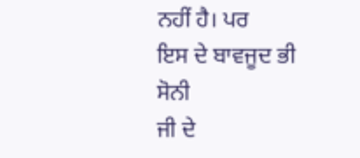ਨਹੀਂ ਹੈ। ਪਰ
ਇਸ ਦੇ ਬਾਵਜੂਦ ਭੀ ਸੋਨੀ
ਜੀ ਦੇ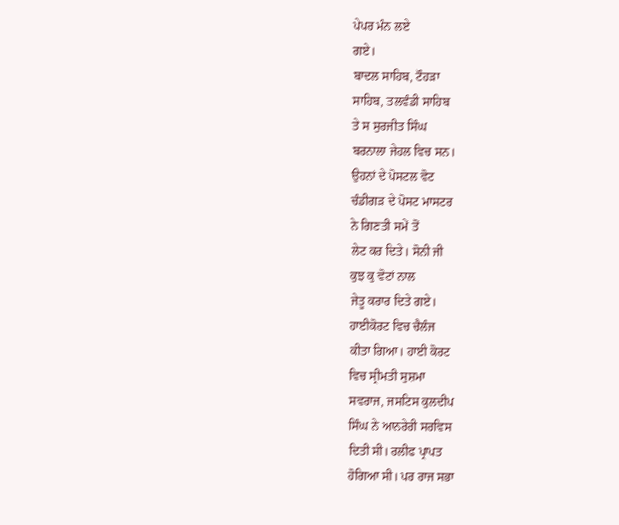ਪੇਪਰ ਮੰਨ ਲਏ
ਗਏ।
ਬਾਦਲ ਸਾਹਿਬ, ਟੌਹੜਾ
ਸਾਹਿਬ, ਤਲਵੰਡੀ ਸਾਹਿਬ
ਤੇ ਸ ਸੁਰਜੀਤ ਸਿੰਘ
ਬਰਨਾਲਾ ਜੇਹਲ ਵਿਚ ਸਨ।
ਉਹਨਾਂ ਦੇ ਪੋਸਟਲ ਵੋਟ
ਚੰਡੀਗੜ ਦੇ ਪੋਸਟ ਮਾਸਟਰ
ਨੇ ਗਿਣਤੀ ਸਮੇਂ ਤੋਂ
ਲੇਟ ਕਰ ਦਿਤੇ। ਸੋਨੀ ਜੀ
ਕੁਝ ਕੁ ਵੋਟਾਂ ਨਾਲ
ਜੇਤੂ ਕਰਾਰ ਦਿਤੇ ਗਏ।
ਹਾਈਕੋਰਟ ਵਿਚ ਚੈਲੰਜ
ਕੀਤਾ ਗਿਆ। ਹਾਈ ਕੋਰਟ
ਵਿਚ ਸ੍ਰੀਮਤੀ ਸੁਸ਼ਮਾ
ਸਵਰਾਜ, ਜਸਟਿਸ ਕੁਲਦੀਪ
ਸਿੰਘ ਨੇ ਆਨਰੇਰੀ ਸਰਵਿਸ
ਦਿਤੀ ਸੀ। ਰਲੀਫ ਪ੍ਰਾਪਤ
ਹੋਗਿਆ ਸੀ। ਪਰ ਰਾਜ ਸਭਾ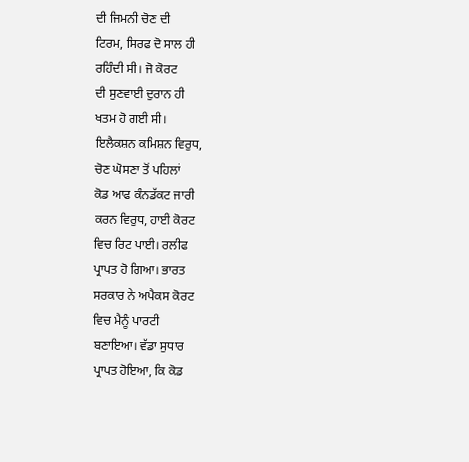ਦੀ ਜਿਮਨੀ ਚੋਣ ਦੀ
ਟਿਰਮ, ਸਿਰਫ ਦੋ ਸਾਲ ਹੀ
ਰਹਿੰਦੀ ਸੀ। ਜੋ ਕੋਰਟ
ਦੀ ਸੁਣਵਾਈ ਦੁਰਾਨ ਹੀ
ਖਤਮ ਹੋ ਗਈ ਸੀ।
ਇਲੈਕਸ਼ਨ ਕਮਿਸ਼ਨ ਵਿਰੁਧ,
ਚੋਣ ਘੋਸਣਾ ਤੋਂ ਪਹਿਲਾਂ
ਕੋਡ ਆਫ ਕੰਨਡੱਕਟ ਜਾਰੀ
ਕਰਨ ਵਿਰੁਧ, ਹਾਈ ਕੋਰਟ
ਵਿਚ ਰਿਟ ਪਾਈ। ਰਲੀਫ
ਪ੍ਰਾਪਤ ਹੋ ਗਿਆ। ਭਾਰਤ
ਸਰਕਾਰ ਨੇ ਅਪੈਕਸ ਕੋਰਟ
ਵਿਚ ਮੈਨੂੰ ਪਾਰਟੀ
ਬਣਾਇਆ। ਵੱਡਾ ਸੁਧਾਰ
ਪ੍ਰਾਪਤ ਹੋਇਆ, ਕਿ ਕੋਡ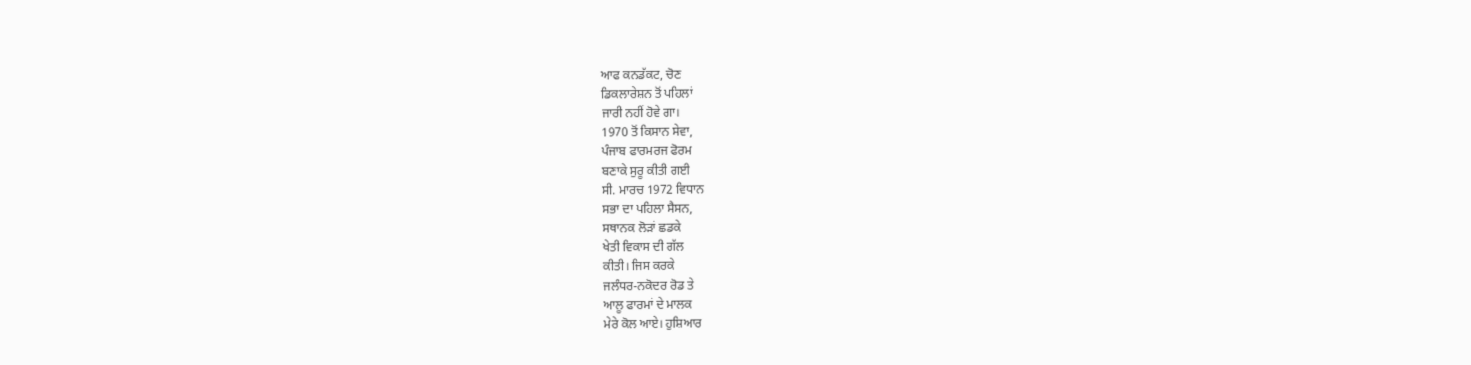ਆਫ ਕਨਡੱਕਟ, ਚੋਣ
ਡਿਕਲਾਰੇਸ਼ਨ ਤੋਂ ਪਹਿਲਾਂ
ਜਾਰੀ ਨਹੀਂ ਹੋਵੇ ਗਾ।
1970 ਤੋਂ ਕਿਸਾਨ ਸੇਵਾ,
ਪੰਜਾਬ ਫਾਰਮਰਜ ਫੋਰਮ
ਬਣਾਕੇ ਸੁਰੂ ਕੀਤੀ ਗਈ
ਸੀ. ਮਾਰਚ 1972 ਵਿਧਾਨ
ਸਭਾ ਦਾ ਪਹਿਲਾ ਸੈਸਨ,
ਸਥਾਨਕ ਲੋੜਾਂ ਛਡਕੇ
ਖੇਤੀ ਵਿਕਾਸ ਦੀ ਗੱਲ
ਕੀਤੀ। ਜਿਸ ਕਰਕੇ
ਜਲੰਧਰ-ਨਕੋਦਰ ਰੋਡ ਤੇ
ਆਲੂ ਫਾਰਮਾਂ ਦੇ ਮਾਲਕ
ਮੇਰੇ ਕੋਲ ਆਏ। ਹੁਸ਼ਿਆਰ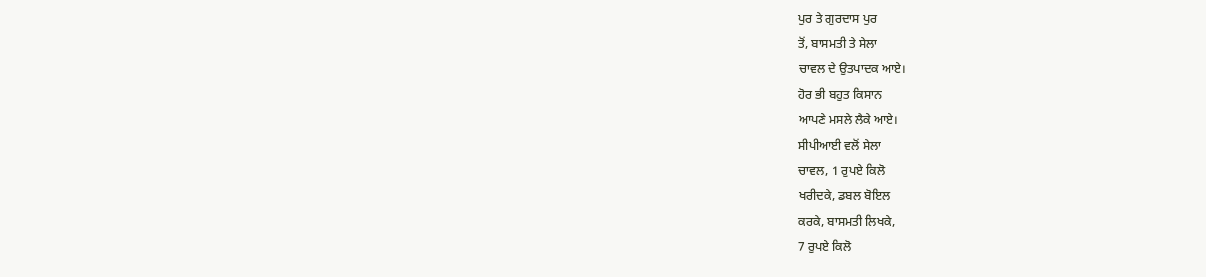ਪੁਰ ਤੇ ਗੁਰਦਾਸ ਪੁਰ
ਤੋਂ, ਬਾਸਮਤੀ ਤੇ ਸੇਲਾ
ਚਾਵਲ ਦੇ ਉਤਪਾਦਕ ਆਏ।
ਹੋਰ ਭੀ ਬਹੁਤ ਕਿਸਾਨ
ਆਪਣੇ ਮਸਲੇ ਲੈਕੇ ਆਏ।
ਸੀਪੀਆਈ ਵਲੋਂ ਸੇਲਾ
ਚਾਵਲ, 1 ਰੁਪਏ ਕਿਲੋ
ਖਰੀਦਕੇ, ਡਬਲ ਬੋਇਲ
ਕਰਕੇ, ਬਾਸਮਤੀ ਲਿਖਕੇ,
7 ਰੁਪਏ ਕਿਲੋ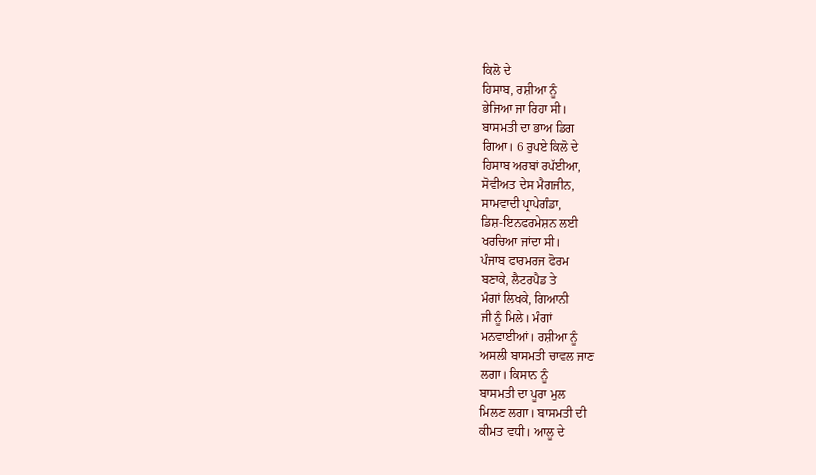ਕਿਲੋ ਦੇ
ਹਿਸਾਬ, ਰਸ਼ੀਆ ਨੂੰ
ਭੇਜਿਆ ਜਾ ਰਿਹਾ ਸੀ।
ਬਾਸਮਤੀ ਦਾ ਭਾਅ ਡਿਗ
ਗਿਆ। 6 ਰੁਪਏ ਕਿਲੋ ਦੇ
ਹਿਸਾਬ ਅਰਬਾਂ ਰਪੱਈਆ,
ਸੋਵੀਅਤ ਦੇਸ ਮੈਗਜੀਨ,
ਸਾਮਵਾਦੀ ਪ੍ਰਾਪੇਗੰਡਾ,
ਡਿਸ਼-ਇਨਫਰਮੇਸ਼ਨ ਲਈ
ਖਰਚਿਆ ਜਾਂਦਾ ਸੀ।
ਪੰਜਾਬ ਫਾਰਮਰਜ ਫੋਰਮ
ਬਣਾਕੇ, ਲੈਟਰਪੈਡ ਤੇ
ਮੰਗਾਂ ਲਿਖਕੇ, ਗਿਆਨੀ
ਜੀ ਨੂੰ ਮਿਲੇ। ਮੰਗਾਂ
ਮਨਵਾਈਆਂ। ਰਸ਼ੀਆ ਨੂੰ
ਅਸਲੀ ਬਾਸਮਤੀ ਚਾਵਲ ਜਾਣ
ਲਗਾ। ਕਿਸਾਨ ਨੂੰ
ਬਾਸਮਤੀ ਦਾ ਪੂਰਾ ਮੁਲ
ਮਿਲਣ ਲਗਾ। ਬਾਸਮਤੀ ਦੀ
ਕੀਮਤ ਵਧੀ। ਆਲੂ ਦੇ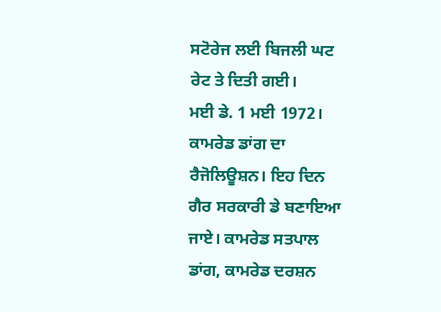ਸਟੋਰੇਜ ਲਈ ਬਿਜਲੀ ਘਟ
ਰੇਟ ਤੇ ਦਿਤੀ ਗਈ।
ਮਈ ਡੇ. 1 ਮਈ 1972।
ਕਾਮਰੇਡ ਡਾਂਗ ਦਾ
ਰੈਜੋਲਿਊਸ਼ਨ। ਇਹ ਦਿਨ
ਗੈਰ ਸਰਕਾਰੀ ਡੇ ਬਣਾਇਆ
ਜਾਏ। ਕਾਮਰੇਡ ਸਤਪਾਲ
ਡਾਂਗ, ਕਾਮਰੇਡ ਦਰਸ਼ਨ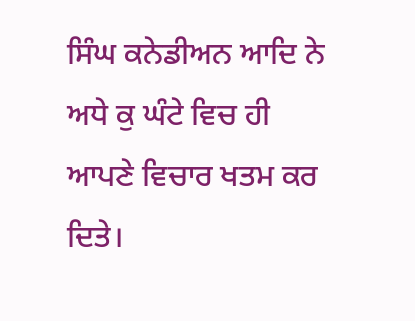ਸਿੰਘ ਕਨੇਡੀਅਨ ਆਦਿ ਨੇ
ਅਧੇ ਕੁ ਘੰਟੇ ਵਿਚ ਹੀ
ਆਪਣੇ ਵਿਚਾਰ ਖਤਮ ਕਰ
ਦਿਤੇ।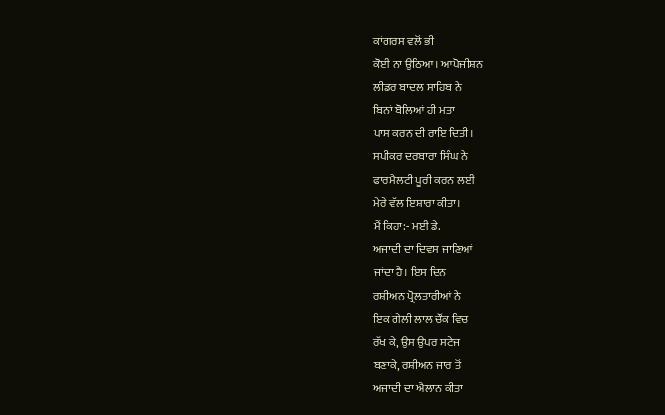ਕਾਂਗਰਸ ਵਲੋਂ ਭੀ
ਕੋਈ ਨਾ ਉਠਿਆ। ਆਪੋਜੀਸ਼ਨ
ਲੀਡਰ ਬਾਦਲ ਸਾਹਿਬ ਨੇ
ਬਿਨਾਂ ਬੋਲਿਆਂ ਹੀ ਮਤਾ
ਪਾਸ ਕਰਨ ਦੀ ਰਾਇ ਦਿਤੀ।
ਸਪੀਕਰ ਦਰਬਾਰਾ ਸਿੰਘ ਨੇ
ਫਾਰਮੈਲਟੀ ਪੂਰੀ ਕਰਨ ਲਈ
ਮੇਰੇ ਵੱਲ ਇਸ਼ਾਰਾ ਕੀਤਾ।
ਮੈਂ ਕਿਹਾ:- ਮਈ ਡੇ.
ਅਜਾਦੀ ਦਾ ਦਿਵਸ ਜਾਣਿਆਂ
ਜਾਂਦਾ ਹੈ। ਇਸ ਦਿਨ
ਰਸ਼ੀਅਨ ਪ੍ਰੋਲਤਾਰੀਆਂ ਨੇ
ਇਕ ਗੇਲੀ ਲਾਲ ਚੌਂਕ ਵਿਚ
ਰੱਖ ਕੇ, ਉਸ ਉਪਰ ਸਟੇਜ
ਬਣਾਕੇ, ਰਸ਼ੀਅਨ ਜਾਰ ਤੋਂ
ਅਜਾਦੀ ਦਾ ਐਲਾਨ ਕੀਤਾ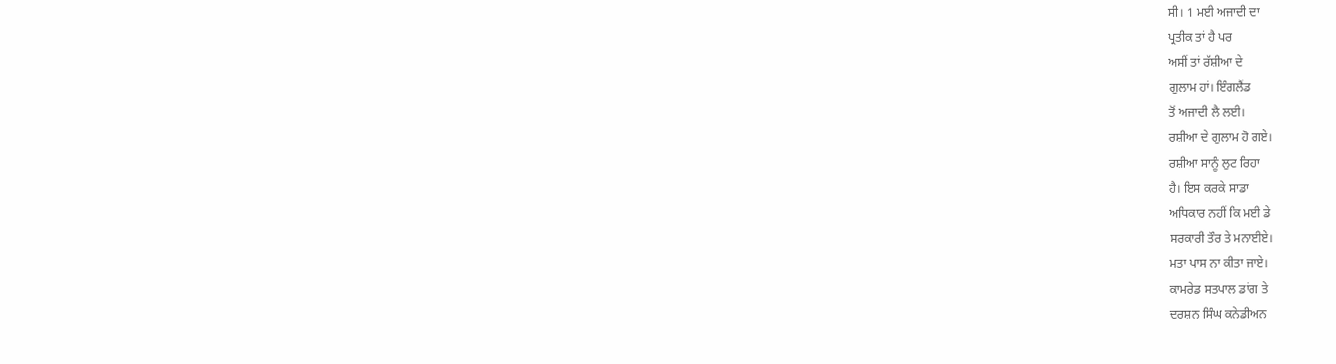ਸੀ। 1 ਮਈ ਅਜਾਦੀ ਦਾ
ਪ੍ਰਤੀਕ ਤਾਂ ਹੈ ਪਰ
ਅਸੀਂ ਤਾਂ ਰੱਸ਼ੀਆ ਦੇ
ਗੁਲਾਮ ਹਾਂ। ਇੰਗਲੈਂਡ
ਤੋਂ ਅਜਾਦੀ ਲੈ ਲਈ।
ਰਸ਼ੀਆ ਦੇ ਗੁਲਾਮ ਹੋ ਗਏ।
ਰਸ਼ੀਆ ਸਾਨੂੰ ਲੁਟ ਰਿਹਾ
ਹੈ। ਇਸ ਕਰਕੇ ਸਾਡਾ
ਅਧਿਕਾਰ ਨਹੀਂ ਕਿ ਮਈ ਡੇ
ਸਰਕਾਰੀ ਤੌਰ ਤੇ ਮਨਾਈਏ।
ਮਤਾ ਪਾਸ ਨਾ ਕੀਤਾ ਜਾਏ।
ਕਾਮਰੇਡ ਸਤਪਾਲ ਡਾਂਗ ਤੇ
ਦਰਸ਼ਨ ਸਿੰਘ ਕਨੇਡੀਅਨ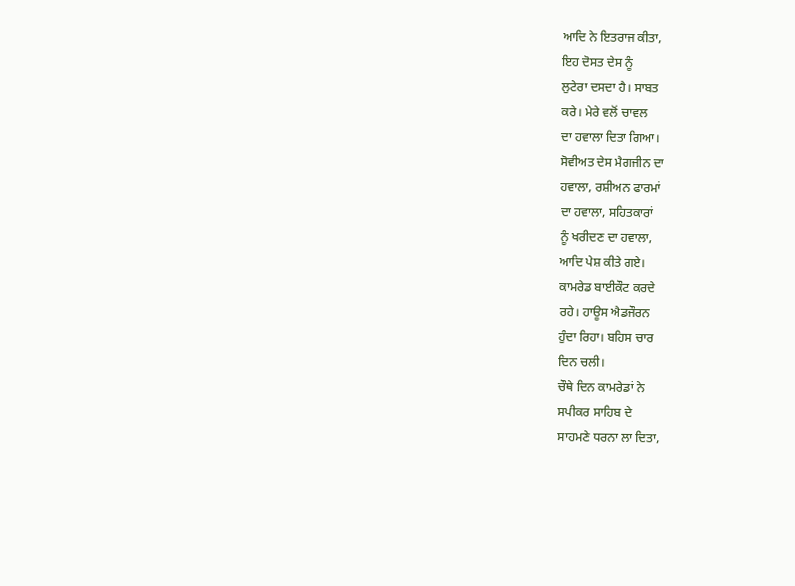ਆਦਿ ਨੇ ਇਤਰਾਜ ਕੀਤਾ,
ਇਹ ਦੋਸਤ ਦੇਸ ਨੂੰ
ਲੁਟੇਰਾ ਦਸਦਾ ਹੈ। ਸਾਬਤ
ਕਰੇ। ਮੇਰੇ ਵਲੋਂ ਚਾਵਲ
ਦਾ ਹਵਾਲਾ ਦਿਤਾ ਗਿਆ।
ਸੋਵੀਅਤ ਦੇਸ ਮੈਗਜੀਨ ਦਾ
ਹਵਾਲਾ, ਰਸ਼ੀਅਨ ਫਾਰਮਾਂ
ਦਾ ਹਵਾਲਾ, ਸਹਿਤਕਾਰਾਂ
ਨੂੰ ਖਰੀਦਣ ਦਾ ਹਵਾਲਾ,
ਆਦਿ ਪੇਸ਼ ਕੀਤੇ ਗਏ।
ਕਾਮਰੇਡ ਬਾਈਕੌਟ ਕਰਦੇ
ਰਹੇ। ਹਾਊਸ ਐਡਜੌਰਨ
ਹੁੰਦਾ ਰਿਹਾ। ਬਹਿਸ ਚਾਰ
ਦਿਨ ਚਲੀ।
ਚੌਥੇ ਦਿਨ ਕਾਮਰੇਡਾਂ ਨੇ
ਸਪੀਕਰ ਸਾਹਿਬ ਦੇ
ਸਾਹਮਣੇ ਧਰਨਾ ਲਾ ਦਿਤਾ,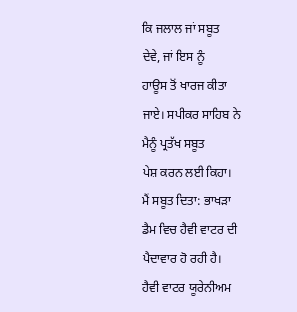ਕਿ ਜਲਾਲ ਜਾਂ ਸਬੂਤ
ਦੇਵੇ, ਜਾਂ ਇਸ ਨੂੰ
ਹਾਊਸ ਤੋਂ ਖਾਰਜ ਕੀਤਾ
ਜਾਏ। ਸਪੀਕਰ ਸਾਹਿਬ ਨੇ
ਮੈਨੂੰ ਪ੍ਰਤੱਖ ਸਬੂਤ
ਪੇਸ਼ ਕਰਨ ਲਈ ਕਿਹਾ।
ਮੈਂ ਸਬੂਤ ਦਿਤਾ: ਭਾਖੜਾ
ਡੈਮ ਵਿਚ ਹੈਵੀ ਵਾਟਰ ਦੀ
ਪੈਦਾਵਾਰ ਹੋ ਰਹੀ ਹੈ।
ਹੈਵੀ ਵਾਟਰ ਯੂਰੇਨੀਅਮ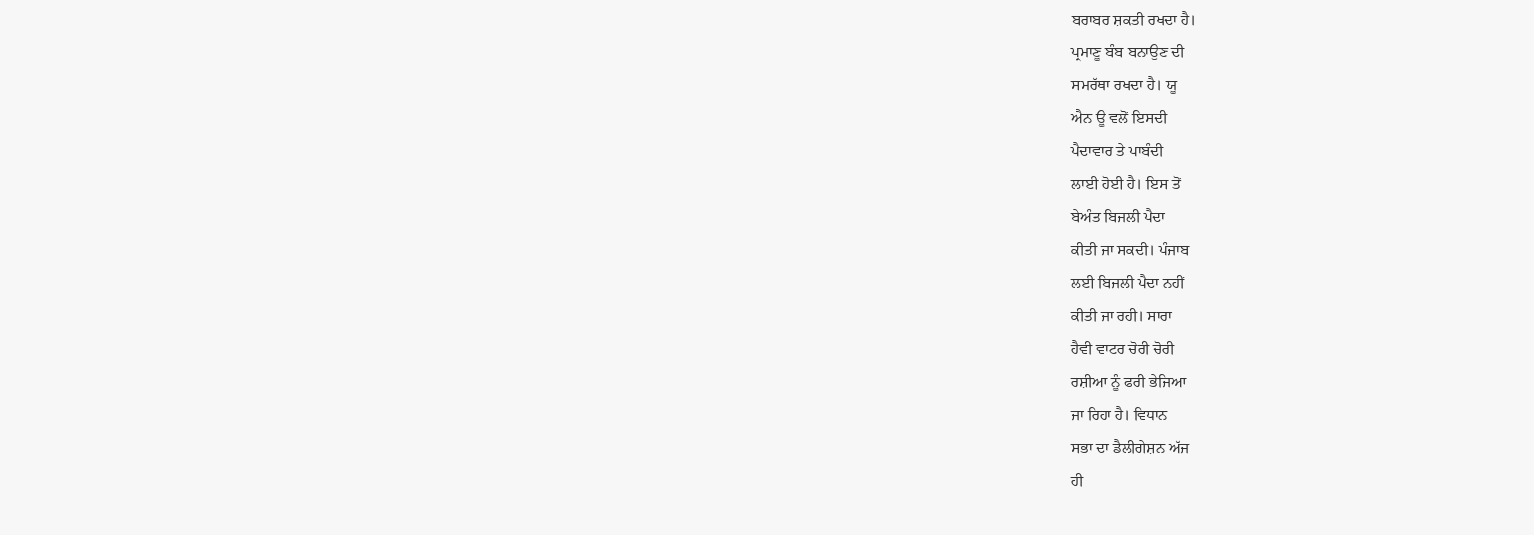ਬਰਾਬਰ ਸ਼ਕਤੀ ਰਖਦਾ ਹੈ।
ਪ੍ਰਮਾਣੂ ਬੰਬ ਬਨਾਉਣ ਦੀ
ਸਮਰੱਥਾ ਰਖਦਾ ਹੈ। ਯੂ
ਐਨ ਊ ਵਲੋਂ ਇਸਦੀ
ਪੈਦਾਵਾਰ ਤੇ ਪਾਬੰਦੀ
ਲਾਈ ਹੋਈ ਹੈ। ਇਸ ਤੋਂ
ਬੇਅੰਤ ਬਿਜਲੀ ਪੈਦਾ
ਕੀਤੀ ਜਾ ਸਕਦੀ। ਪੰਜਾਬ
ਲਈ ਬਿਜਲੀ ਪੈਦਾ ਨਹੀਂ
ਕੀਤੀ ਜਾ ਰਹੀ। ਸਾਰਾ
ਹੈਵੀ ਵਾਟਰ ਚੋਰੀ ਚੋਰੀ
ਰਸ਼ੀਆ ਨੂੰ ਫਰੀ ਭੇਜਿਆ
ਜਾ ਰਿਹਾ ਹੈ। ਵਿਧਾਨ
ਸਭਾ ਦਾ ਡੈਲੀਗੇਸ਼ਨ ਅੱਜ
ਹੀ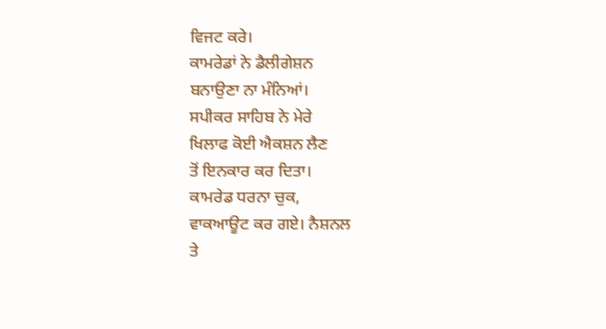ਵਿਜਟ ਕਰੇ।
ਕਾਮਰੇਡਾਂ ਨੇ ਡੈਲੀਗੇਸ਼ਨ
ਬਨਾਉਣਾ ਨਾ ਮੰਨਿਆਂ।
ਸਪੀਕਰ ਸਾਹਿਬ ਨੇ ਮੇਰੇ
ਖਿਲਾਫ ਕੋਈ ਐਕਸ਼ਨ ਲੈਣ
ਤੋਂ ਇਨਕਾਰ ਕਰ ਦਿਤਾ।
ਕਾਮਰੇਡ ਧਰਨਾ ਚੁਕ,
ਵਾਕਆਊਟ ਕਰ ਗਏ। ਨੈਸ਼ਨਲ
ਤੇ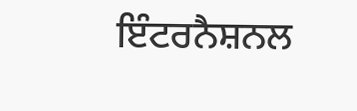ਇੰਟਰਨੈਸ਼ਨਲ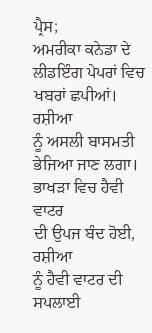ਪ੍ਰੈਸ;
ਅਮਰੀਕਾ ਕਨੇਡਾ ਦੇ
ਲੀਡਇੰਗ ਪੇਪਰਾਂ ਵਿਚ
ਖਬਰਾਂ ਛਪੀਆਂ। ਰਸ਼ੀਆ
ਨੂੰ ਅਸਲੀ ਬਾਸਮਤੀ
ਭੇਜਿਆ ਜਾਣ ਲਗਾ।
ਭਾਖੜਾ ਵਿਚ ਹੈਵੀ ਵਾਟਰ
ਦੀ ਉਪਜ ਬੰਦ ਹੋਈ, ਰਸ਼ੀਆ
ਨੂੰ ਹੈਵੀ ਵਾਟਰ ਦੀ
ਸਪਲਾਈ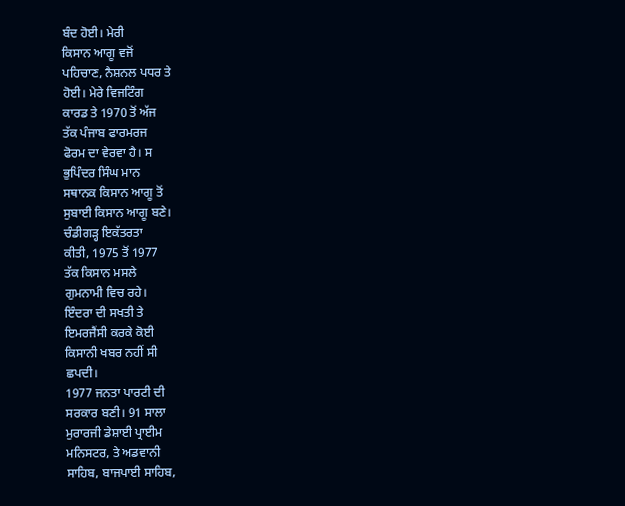ਬੰਦ ਹੋਈ। ਮੇਰੀ
ਕਿਸਾਨ ਆਗੂ ਵਜੋਂ
ਪਹਿਚਾਣ, ਨੈਸ਼ਨਲ ਪਧਰ ਤੇ
ਹੋਈ। ਮੇਰੇ ਵਿਜਟਿੰਗ
ਕਾਰਡ ਤੇ 1970 ਤੋਂ ਅੱਜ
ਤੱਕ ਪੰਜਾਬ ਫਾਰਮਰਜ
ਫੋਰਮ ਦਾ ਵੇਰਵਾ ਹੈ। ਸ
ਭੁਪਿੰਦਰ ਸਿੰਘ ਮਾਨ
ਸਥਾਨਕ ਕਿਸਾਨ ਆਗੂ ਤੋਂ
ਸੁਬਾਈ ਕਿਸਾਨ ਆਗੂ ਬਣੇ।
ਚੰਡੀਗੜ੍ਹ ਇਕੱਤਰਤਾ
ਕੀਤੀ, 1975 ਤੋਂ 1977
ਤੱਕ ਕਿਸਾਨ ਮਸਲੇ
ਗੁਮਨਾਮੀ ਵਿਚ ਰਹੇ।
ਇੰਦਰਾ ਦੀ ਸਖਤੀ ਤੇ
ਇਮਰਜੈਂਸੀ ਕਰਕੇ ਕੋਈ
ਕਿਸਾਨੀ ਖਬਰ ਨਹੀਂ ਸੀ
ਛਪਦੀ।
1977 ਜਨਤਾ ਪਾਰਟੀ ਦੀ
ਸਰਕਾਰ ਬਣੀ। 91 ਸਾਲਾ
ਮੁਰਾਰਜੀ ਡੇਸ਼ਾਈ ਪ੍ਰਾਈਮ
ਮਨਿਸਟਰ, ਤੇ ਅਡਵਾਨੀ
ਸਾਹਿਬ, ਬਾਜਪਾਈ ਸਾਹਿਬ,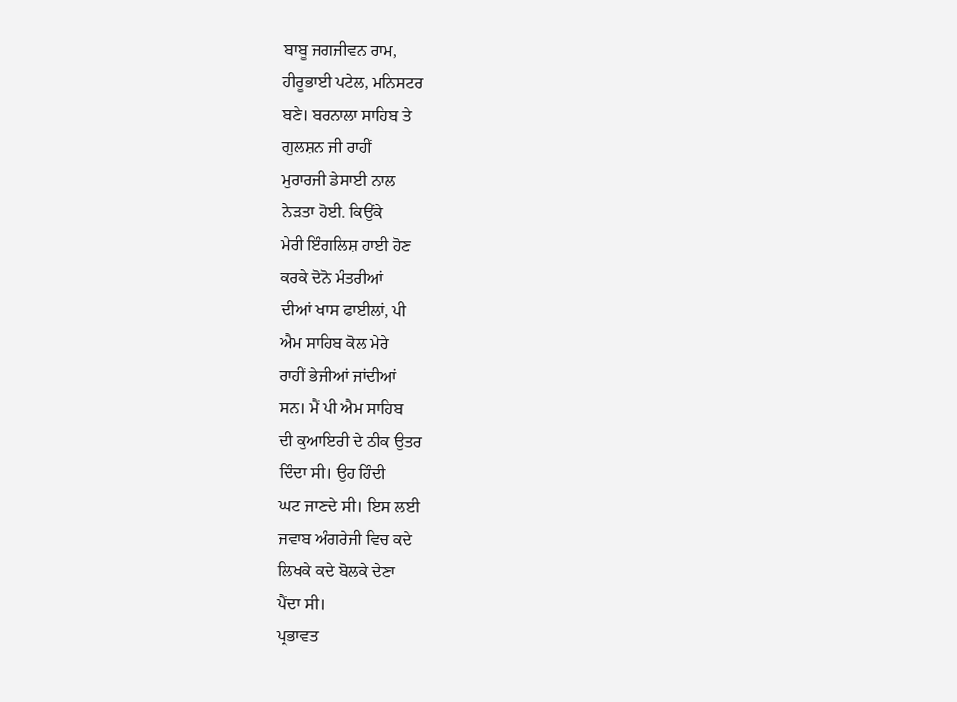ਬਾਬੂ ਜਗਜੀਵਨ ਰਾਮ,
ਹੀਰੂਭਾਈ ਪਟੇਲ, ਮਨਿਸਟਰ
ਬਣੇ। ਬਰਨਾਲਾ ਸਾਹਿਬ ਤੇ
ਗੁਲਸ਼ਨ ਜੀ ਰਾਹੀਂ
ਮੁਰਾਰਜੀ ਡੇਸਾਈ ਨਾਲ
ਨੇੜਤਾ ਹੋਈ. ਕਿਉਂਕੇ
ਮੇਰੀ ਇੰਗਲਿਸ਼ ਹਾਈ ਹੋਣ
ਕਰਕੇ ਦੋਨੋ ਮੰਤਰੀਆਂ
ਦੀਆਂ ਖਾਸ ਫਾਈਲਾਂ, ਪੀ
ਐਮ ਸਾਹਿਬ ਕੋਲ ਮੇਰੇ
ਰਾਹੀਂ ਭੇਜੀਆਂ ਜਾਂਦੀਆਂ
ਸਨ। ਮੈਂ ਪੀ ਐਮ ਸਾਹਿਬ
ਦੀ ਕੁਆਇਰੀ ਦੇ ਠੀਕ ਉਤਰ
ਦਿੰਦਾ ਸੀ। ਉਹ ਹਿੰਦੀ
ਘਟ ਜਾਣਦੇ ਸੀ। ਇਸ ਲਈ
ਜਵਾਬ ਅੰਗਰੇਜੀ ਵਿਚ ਕਦੇ
ਲਿਖਕੇ ਕਦੇ ਬੋਲਕੇ ਦੇਣਾ
ਪੈਂਦਾ ਸੀ।
ਪ੍ਰਭਾਵਤ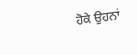ਹੋਕੇ ਉਹਨਾਂ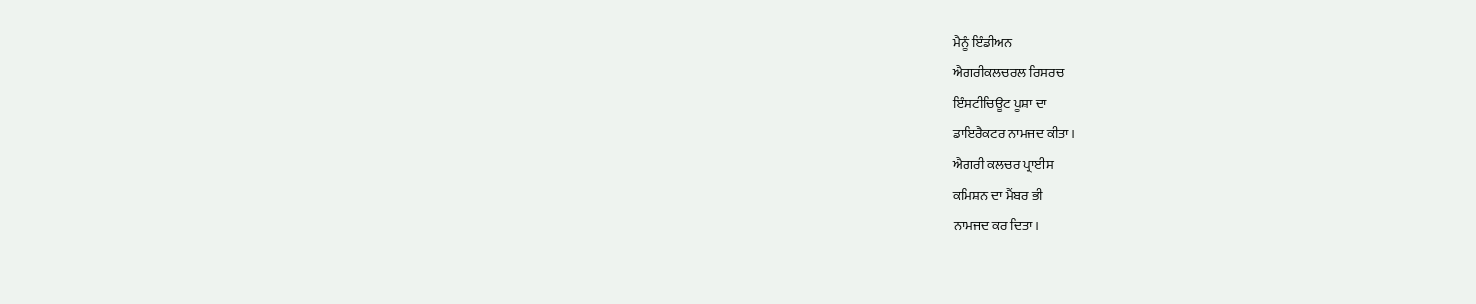ਮੈਨੂੰ ਇੰਡੀਅਨ
ਐਗਰੀਕਲਚਰਲ ਰਿਸਰਚ
ਇੰਸਟੀਚਿਊਟ ਪੂਸ਼ਾ ਦਾ
ਡਾਇਰੈਕਟਰ ਨਾਮਜਦ ਕੀਤਾ।
ਐਗਰੀ ਕਲਚਰ ਪ੍ਰਾਈਸ
ਕਮਿਸ਼ਨ ਦਾ ਮੈਂਬਰ ਭੀ
ਨਾਮਜਦ ਕਰ ਦਿਤਾ।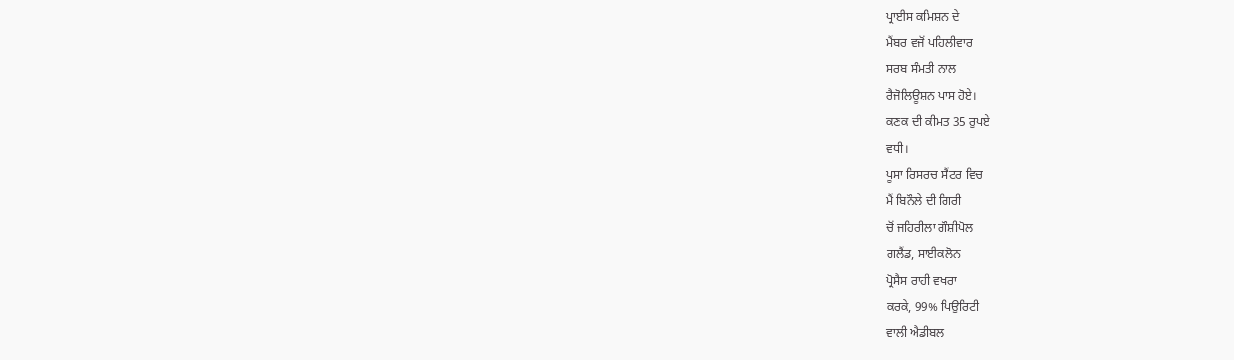ਪ੍ਰਾਈਸ ਕਮਿਸ਼ਨ ਦੇ
ਮੈਂਬਰ ਵਜੋਂ ਪਹਿਲੀਵਾਰ
ਸਰਬ ਸੰਮਤੀ ਨਾਲ
ਰੈਜੋਲਿਊਸ਼ਨ ਪਾਸ ਹੋਏ।
ਕਣਕ ਦੀ ਕੀਮਤ 35 ਰੁਪਏ
ਵਧੀ।
ਪੂਸਾ ਰਿਸਰਚ ਸੈਂਟਰ ਵਿਚ
ਮੈਂ ਬਿਨੌਲੇ ਦੀ ਗਿਰੀ
ਚੋਂ ਜਹਿਰੀਲਾ ਗੌਸ਼ੀਪੋਲ
ਗਲੈਂਡ, ਸਾਈਕਲੋਨ
ਪ੍ਰੋਸੈਸ ਰਾਹੀ ਵਖਰਾ
ਕਰਕੇ, 99% ਪਿਉਰਿਟੀ
ਵਾਲੀ ਐਡੀਬਲ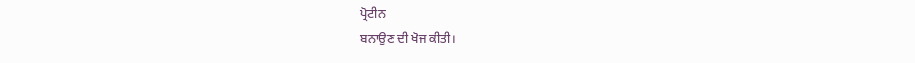ਪ੍ਰੋਟੀਨ
ਬਨਾਉਣ ਦੀ ਖੋਜ ਕੀਤੀ।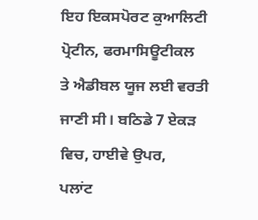ਇਹ ਇਕਸਪੋਰਟ ਕੁਆਲਿਟੀ
ਪ੍ਰੋਟੀਨ, ਫਰਮਾਸਿਊਟੀਕਲ
ਤੇ ਐਡੀਬਲ ਯੂਜ ਲਈ ਵਰਤੀ
ਜਾਣੀ ਸੀ। ਬਠਿਡੇ 7 ਏਕੜ
ਵਿਚ, ਹਾਈਵੇ ਉਪਰ,
ਪਲਾਂਟ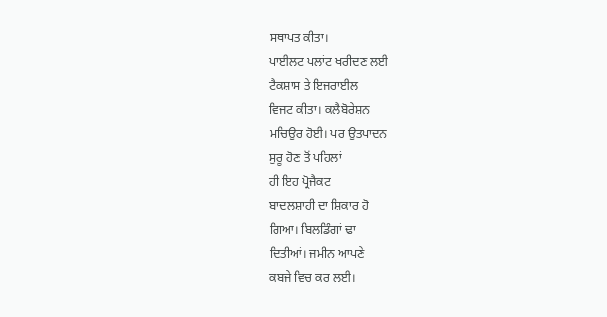ਸਥਾਪਤ ਕੀਤਾ।
ਪਾਈਲਟ ਪਲਾਂਟ ਖਰੀਦਣ ਲਈ
ਟੈਕਸ਼ਾਸ ਤੇ ਇਜਰਾਈਲ
ਵਿਜਟ ਕੀਤਾ। ਕਲੈਬੋਰੇਸ਼ਨ
ਮਚਿਉਰ ਹੋਈ। ਪਰ ਉਤਪਾਦਨ
ਸੁਰੂ ਹੋਣ ਤੋਂ ਪਹਿਲਾਂ
ਹੀ ਇਹ ਪ੍ਰੋਜੈਕਟ
ਬਾਦਲਸ਼ਾਹੀ ਦਾ ਸ਼ਿਕਾਰ ਹੋ
ਗਿਆ। ਬਿਲਡਿੰਗਾਂ ਢਾ
ਦਿਤੀਆਂ। ਜਮੀਨ ਆਪਣੇ
ਕਬਜੇ ਵਿਚ ਕਰ ਲਈ।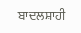ਬਾਦਲਸ਼ਾਹੀ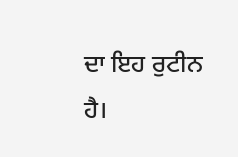ਦਾ ਇਹ ਰੁਟੀਨ
ਹੈ।